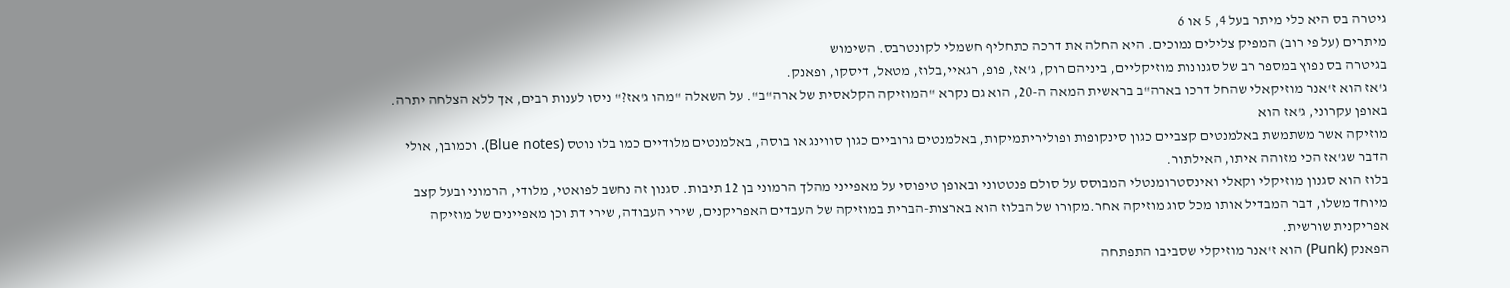גיטרה בס היא כלי מיתר בעל 4, 5 או 6
מיתרים (על פי רוב) המפיק צלילים נמוכים. היא החלה את דרכה כתחליף חשמלי לקונטרבס. השימוש
בגיטרה בס נפוץ במספר רב של סגנונות מוזיקליים, ביניהם רוק, ג'אז, פופ, רגאיי,בלוז, מטאל, דיסקו, ופאנק.
ג'אז הוא ז'אנר מוזיקאלי שהחל דרכו בארה"ב בראשית המאה ה-20, הוא גם נקרא "המוזיקה הקלאסית של ארה"ב". על השאלה "מהו ג'אז?" ניסו לענות רבים, אך ללא הצלחה יתרה. באופן עקרוני, ג'אז הוא
מוזיקה אשר משתמשת באלמנטים קצביים כגון סינקופות ופוליריתמיקות, באלמנטים גרוביים כגון סווינג או בוסה, באלמנטים מלודיים כמו בלו נוטס (Blue notes). וכמובן, אולי הדבר שג'אז הכי מזוהה איתו, האילתור.
בלוז הוא סגנון מוזיקלי וקאלי ואינסטרומנטלי המבוסס על סולם פנטטוני ובאופן טיפוסי על מאפייני מהלך הרמוני בן 12 תיבות. סגנון זה נחשב לפואטי, מלודי, הרמוני ובעל קצב מיוחד משלו, דבר המבדיל אותו מכל סוג מוזיקה אחר.מקורו של הבלוז הוא בארצות-הברית במוזיקה של העבדים האפריקנים, שירי העבודה, שירי דת וכן מאפיינים של מוזיקה אפריקנית שורשית.
הפאנק (Punk) הוא ז'אנר מוזיקלי שסביבו התפתחה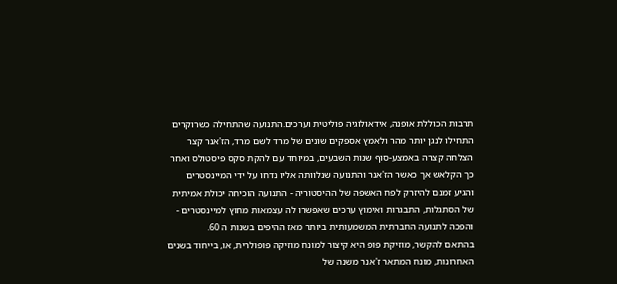תרבות הכוללת אופנה, אידאולוגיה פוליטית וערכים.התנועה שהתחילה כשרוקרים התחילו לנגן יותר מהר ולאמץ אספקים שונים של מרד לשם מרד, הז'אנר קצר הצלחה קצרה באמצע-סוף שנות השבעים, במיוחד עם להקת סקס פיסטולס ואחר כך הקלאש אך כאשר הז'אנר והתנועה שנלוותה אליו נדחו על ידי המיינסטרים והגיע זמנם להיזרק לפח האשפה של ההיסטוריה - התנועה הוכיחה יכולת אמיתית של הסתגלות, התבגרות ואימוץ ערכים שאפשרו לה עצמאות מחוץ למיינסטרים - והפכה לתנועה החברתית המשמעותית ביותר מאז ההיפים בשנות ה 60.
בהתאם להקשר, מוזיקת פופ היא קיצור למונח מוזיקה פופולרית, או, בייחוד בשנים האחרונות, מונח המתאר ז'אנר משנה של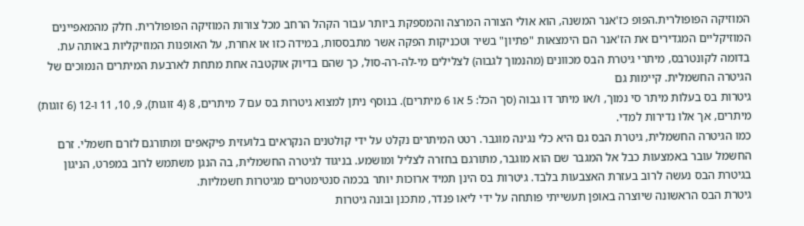המוזיקה הפופולרית.הפופ כז'אנר המשנה, הוא אולי הצורה המרצה והמספקת ביותר עבור הקהל הרחב מכל צורות המוזיקה הפופולרית. חלק מהמאפיינים המוזיקליים המגדירים את הז'אנר הם הימצאות "פתיון" בשיר וטכניקות הפקה אשר מתבססות, במידה כזו או אחרת, על האופנות המוזיקליות באותה עת.
בדומה לקונטרבס, מיתרי גיטרת הבס מכוונים (מהנמוך לגבוה) לצלילים מי-לה-רה-סול, כך שהם בדיוק אוקטבה אחת מתחת לארבעת המיתרים הנמוכים של הגיטרה החשמלית. קיימות גם
גיטרות בס בעלות מיתר סי נמוך, ו/או מיתר דו גבוה (סך הכל: 5 או 6 מיתרים). בנוסף ניתן למצוא גיטרות בס עם 7 מיתרים, 8 (4 זוגות), 9, 10, 11 ו-12 (6 זוגות) מיתרים, אך אלו נדירות למדי.
כמו הגיטרה החשמלית, גיטרת הבס גם היא כלי נגינה מוגבר. רטט המיתרים נקלט על ידי קולטנים הנקראים בלועזית פיקאפים ומתורגם לזרם חשמלי. זרם החשמל עובר באמצעות כבל אל המגבר שם הוא מוגבר, מתורגם בחזרה לצליל ומושמע. בניגוד לגיטרה החשמלית, בה הנגן משתמש לרוב במפרט, הניגון בגיטרת הבס נעשה לרוב בעזרת האצבעות בלבד. גיטרות בס הינן תמיד ארוכות יותר בכמה סנטימטרים מגיטרות חשמליות.
גיטרת הבס הראשונה שיוצרה באופן תעשייתי פותחה על ידי ליאו פנדר, מתכנן ובונה גיטרות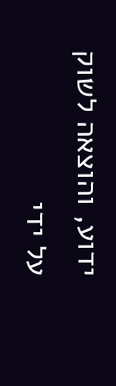ידוע, והוצאה לשוק על ידי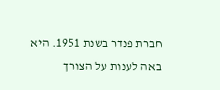חברת פנדר בשנת 1951. היא באה לענות על הצורך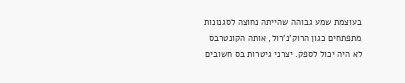בעוצמת שמע גבוהה שהייתה נחוצה לסגנונות מתפתחים כגון הרוק'נ'רול, אותה הקונטרבס לא היה יכול לספק. יצרני גיטרות בס חשובים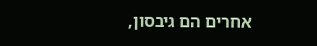אחרים הם גיבסון,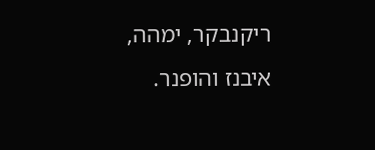ריקנבקר, ימהה, איבנז והופנר.